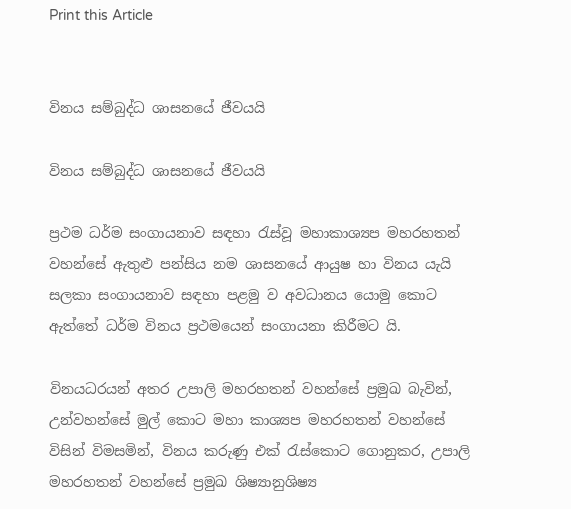Print this Article


විනය සම්බුද්ධ ශාසනයේ ජීවයයි

විනය සම්බුද්ධ ශාසනයේ ජීවයයි

ප්‍රථම ධර්ම සංගායනාව සඳහා රැස්වූ මහාකාශ්‍යප මහරහතන් වහන්සේ ඇතුළු පන්සිය නම ශාසනයේ ආයුෂ හා විනය යැයි සලකා සංගායනාව සඳහා පළමු ව අවධානය යොමු කොට ඇත්තේ ධර්ම විනය ප්‍රථමයෙන් සංගායනා කිරීමට යි.

විනයධරයන් අතර උපාලි මහරහතන් වහන්සේ ප්‍රමුඛ බැවින්, උන්වහන්සේ මුල් කොට මහා කාශ්‍යප මහරහතන් වහන්සේ විසින් විමසමින්, විනය කරුණු එක් රැස්කොට ගොනුකර, උපාලි මහරහතන් වහන්සේ ප්‍රමුඛ ශිෂ්‍යානුශිෂ්‍ය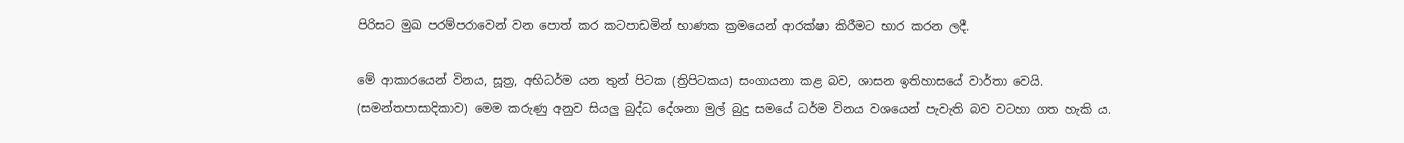පිරිසට මුඛ පරම්පරාවෙන් වන පොත් කර කටපාඩමින් භාණක ක්‍රමයෙන් ආරක්ෂා කිරීමට භාර කරන ලදී.

මේ ආකාරයෙන් විනය, සූත්‍ර, අභිධර්ම යන තුන් පිටක (ත්‍රිපිටකය) සංගායනා කළ බව, ශාසන ඉතිහාසයේ වාර්තා වෙයි. (සමන්තපාසාදිකාව) මෙම කරුණු අනුව සියලු බුද්ධ දේශනා මුල් බුදු සමයේ ධර්ම විනය වශයෙන් පැවැති බව වටහා ගත හැකි ය.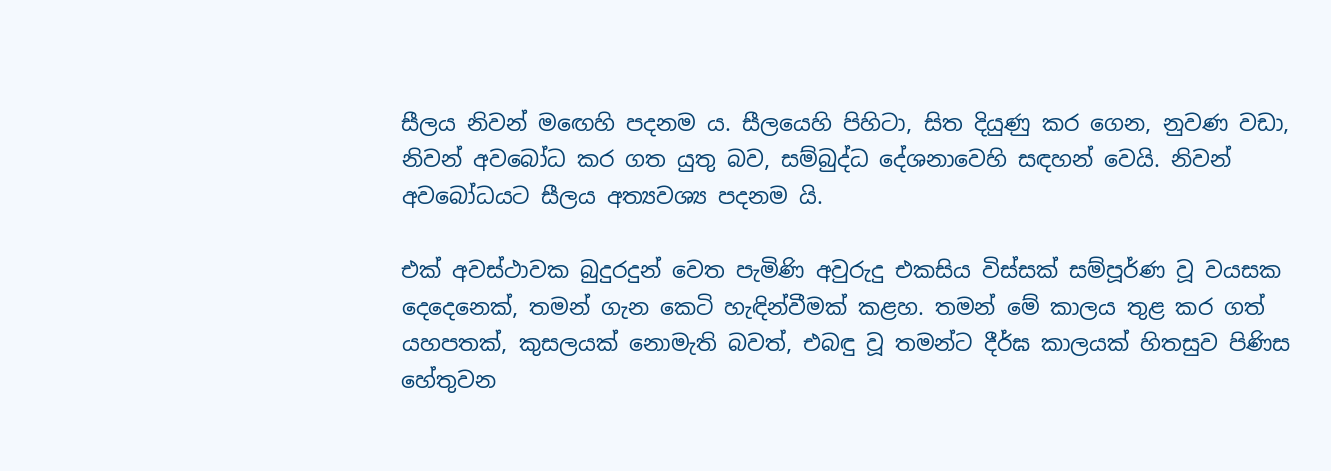සීලය නිවන් මඟෙහි පදනම ය. සීලයෙහි පිහිටා, සිත දියුණු කර ගෙන, නුවණ වඩා, නිවන් අවබෝධ කර ගත යුතු බව, සම්බුද්ධ දේශනාවෙහි සඳහන් වෙයි. නිවන් අවබෝධයට සීලය අත්‍යවශ්‍ය පදනම යි.

එක් අවස්ථාවක බුදුරදුන් වෙත පැමිණි අවුරුදු එකසිය විස්සක් සම්පූර්ණ වූ වයසක දෙදෙනෙක්, තමන් ගැන කෙටි හැඳින්වීමක් කළහ. තමන් මේ කාලය තුළ කර ගත් යහපතක්, කුසලයක් නොමැති බවත්, එබඳු වූ තමන්ට දීර්ඝ කාලයක් හිතසුව පිණිස හේතුවන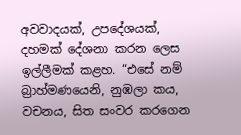අවවාදයක්, උපදේශයක්, දහමක් දේශනා කරන ලෙස ඉල්ලීමක් කළහ. “එසේ නම් බ්‍රාහ්මණයෙනි, නුඹලා කය, වචනය, සිත සංවර කරගෙන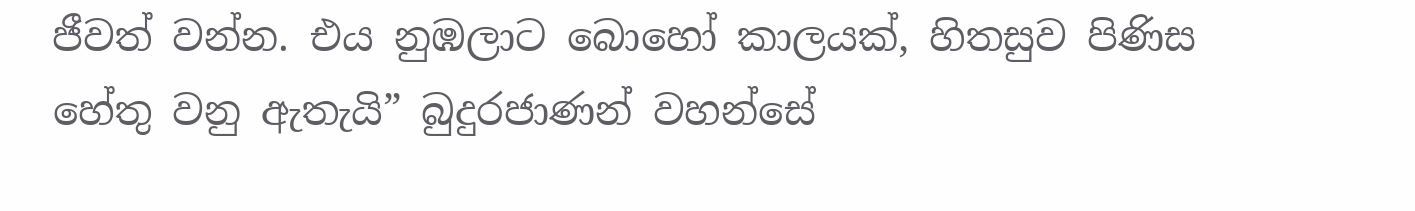ජීවත් වන්න. එය නුඹලාට බොහෝ කාලයක්, හිතසුව පිණිස හේතු වනු ඇතැයි” බුදුරජාණන් වහන්සේ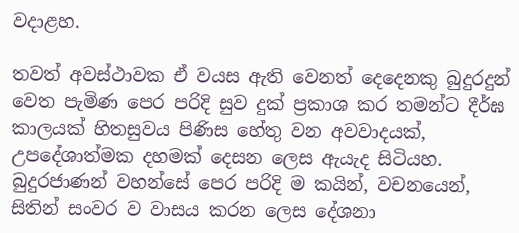වදාළහ.

තවත් අවස්ථාවක ඒ වයස ඇති වෙනත් දෙදෙනකු බුදුරදුන් වෙත පැමිණ පෙර පරිදි සුව දුක් ප්‍රකාශ කර තමන්ට දීර්ඝ කාලයක් හිතසුවය පිණිස හේතු වන අවවාදයක්, උපදේශාත්මක දහමක් දෙසන ලෙස ඇයැද සිටියහ. බුදුරජාණන් වහන්සේ පෙර පරිදි ම කයින්, වචනයෙන්, සිතින් සංවර ව වාසය කරන ලෙස දේශනා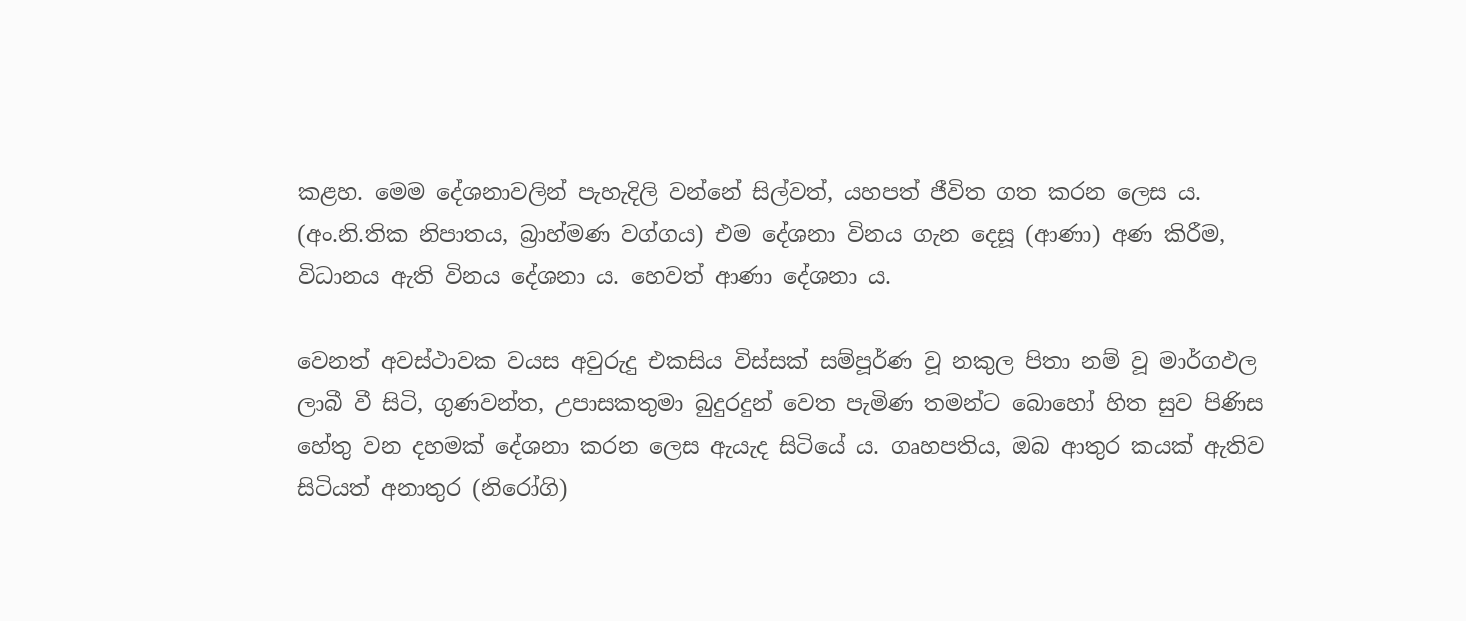කළහ. මෙම දේශනාවලින් පැහැදිලි වන්නේ සිල්වත්, යහපත් ජීවිත ගත කරන ලෙස ය. (අං.නි.තික නිපාතය, බ්‍රාහ්මණ වග්ගය) එම දේශනා විනය ගැන දෙසූ (ආණා) අණ කිරීම, විධානය ඇති විනය දේශනා ය. හෙවත් ආණා දේශනා ය.

වෙනත් අවස්ථාවක වයස අවුරුදු එකසිය විස්සක් සම්පූර්ණ වූ නකුල පිතා නම් වූ මාර්ගඵල ලාබී වී සිටි, ගුණවන්ත, උපාසකතුමා බුදුරදුන් වෙත පැමිණ තමන්ට බොහෝ හිත සුව පිණිස හේතු වන දහමක් දේශනා කරන ලෙස ඇයැද සිටියේ ය. ගෘහපතිය, ඔබ ආතුර කයක් ඇතිව සිටියත් අනාතුර (නිරෝගි)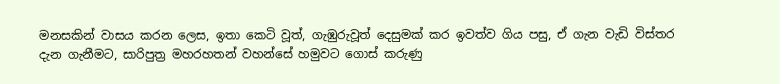මනසකින් වාසය කරන ලෙස, ඉතා කෙටි වූත්, ගැඹුරුවූත් දෙසුමක් කර ඉවත්ව ගිය පසු, ඒ ගැන වැඩි විස්තර දැන ගැනීමට, සාරිපුත්‍ර මහරහතන් වහන්සේ හමුවට ගොස් කරුණු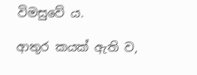විමසුවේ ය.

ආතුර කයක් ඇති ව,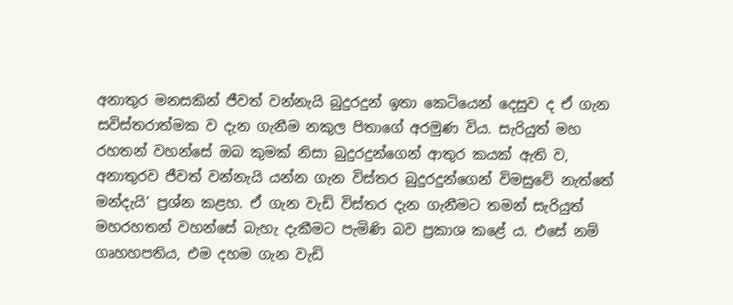අනාතුර මනසකින් ජීවත් වන්නැයි බුදුරදුන් ඉතා කෙටියෙන් දෙසුව ද ඒ ගැන සවිස්තරාත්මක ව දැන ගැනීම නකුල පිතාගේ අරමුණ විය. සැරියුත් මහ රහතන් වහන්සේ ඔබ කුමක් නිසා බුදුරදුන්ගෙන් ආතුර කයක් ඇති ව, අනාතුරව ජීවත් වන්නැයි යන්න ගැන විස්තර බුදුරදුන්ගෙන් විමසුවේ නැත්තේ මන්දැයි’ ප්‍රශ්න කළහ. ඒ ගැන වැඩි විස්තර දැන ගැනීමට තමන් සැරියුත් මහරහතන් වහන්සේ බැහැ දැකීමට පැමිණි බව ප්‍රකාශ කළේ ය. එසේ නම් ගෘහහපතිය, එම දහම ගැන වැඩි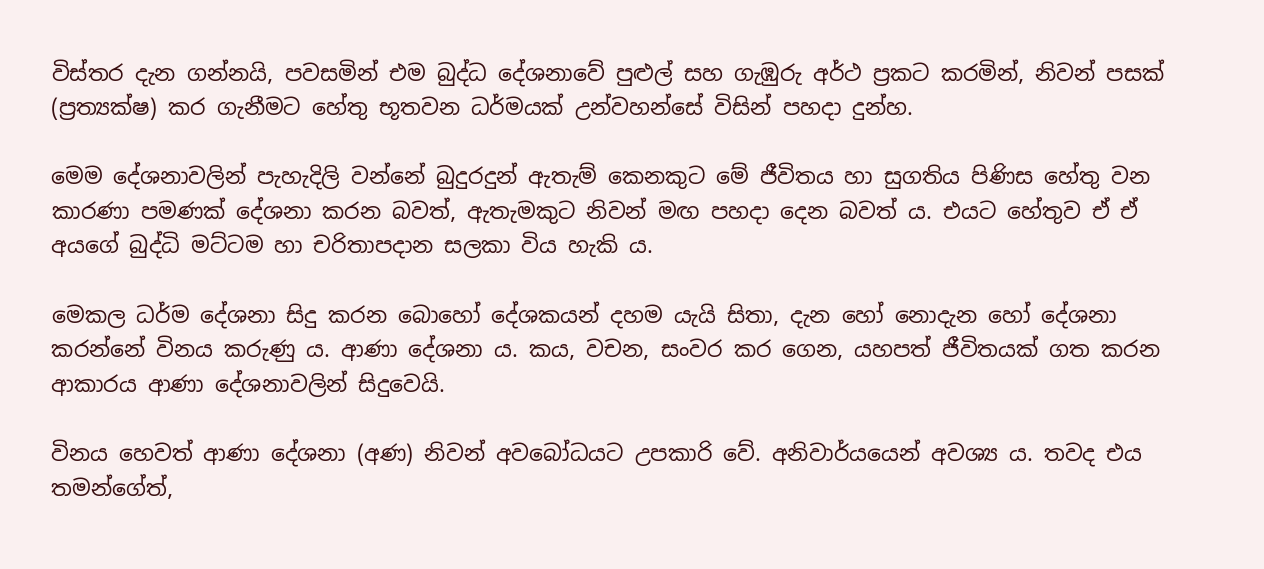විස්තර දැන ගන්නයි, පවසමින් එම බුද්ධ දේශනාවේ පුළුල් සහ ගැඹුරු අර්ථ ප්‍රකට කරමින්, නිවන් පසක් (ප්‍රත්‍යක්ෂ) කර ගැනීමට හේතු භූතවන ධර්මයක් උන්වහන්සේ විසින් පහදා දුන්හ.

මෙම දේශනාවලින් පැහැදිලි වන්නේ බුදුරදුන් ඇතැම් කෙනකුට මේ ජීවිතය හා සුගතිය පිණිස හේතු වන කාරණා පමණක් දේශනා කරන බවත්, ඇතැමකුට නිවන් මඟ පහදා දෙන බවත් ය. එයට හේතුව ඒ ඒ අයගේ බුද්ධි මට්ටම හා චරිතාපදාන සලකා විය හැකි ය.

මෙකල ධර්ම දේශනා සිදු කරන බොහෝ දේශකයන් දහම යැයි සිතා, දැන හෝ නොදැන හෝ දේශනා කරන්නේ විනය කරුණු ය. ආණා දේශනා ය. කය, වචන, සංවර කර ගෙන, යහපත් ජීවිතයක් ගත කරන ආකාරය ආණා දේශනාවලින් සිදුවෙයි.

විනය හෙවත් ආණා දේශනා (අණ) නිවන් අවබෝධයට උපකාරි වේ. අනිවාර්යයෙන් අවශ්‍ය ය. තවද එය තමන්ගේත්,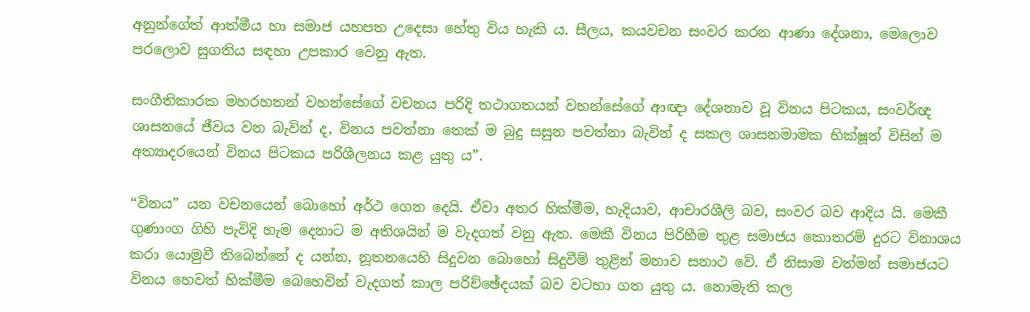අනුන්ගේත් ආත්මීය හා සමාජ යහපත උදෙසා හේතු විය හැකි ය. සීලය, කයවචන සංවර කරන ආණා දේශනා, මෙලොව පරලොව සුගතිය සඳහා උපකාර වෙනු ඇත.

සංගීතිකාරක මහරහතන් වහන්සේගේ වචනය පරිදි තථාගතයන් වහන්සේගේ ආඥා දේශනාව වූ විනය පිටකය, සංවර්ඥ ශාසනයේ ජීවය වන බැවින් ද, විනය පවත්නා තෙක් ම බුදු සසුන පවත්නා බැවින් ද සකල ශාසනමාමක භික්ෂූන් විසින් ම අත්‍යාදරයෙන් විනය පිටකය පරිශීලනය කළ යුතු ය”.

“විනය” යන වචනයෙන් බොහෝ අර්ථ ගෙන දෙයි. ඒවා අතර හික්මීම, හැදියාව, ආචාරශීලි බව, සංවර බව ආදිය යි. මෙකී ගුණාංග ගිහි පැවිදි හැම දෙනාට ම අතිශයින් ම වැදගත් වනු ඇත. මෙකී විනය පිරිහීම තුළ සමාජය කොතරම් දුරට විනාශය කරා යොමුවී තිබෙන්නේ ද යන්න, නූතනයෙහි සිදුවන බොහෝ සිදුවීම් තුළින් මනාව සනාථ වේ. ඒ නිසාම වත්මන් සමාජයට විනය හෙවත් හික්මීම බෙහෙවින් වැදගත් කාල පරිච්ඡේදයක් බව වටහා ගත යුතු ය. නොමැති කල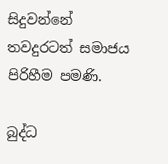සිදුවන්නේ තවදුරටත් සමාජය පිරිහීම පමණි.

බුද්ධ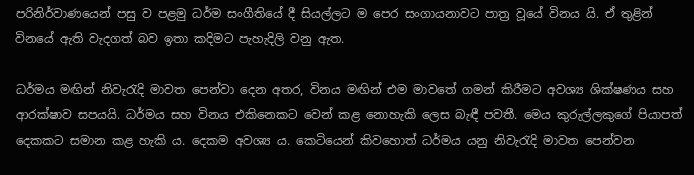පරිනිර්වාණයෙන් පසු ව පළමු ධර්ම සංගීතියේ දී සියල්ලට ම පෙර සංගායනාවට පාත්‍ර වූයේ විනය යි. ඒ තුළින් විනයේ ඇති වැදගත් බව ඉතා කදිමට පැහැදිලි වනු ඇත.

ධර්මය මඟින් නිවැරැදි මාවත පෙන්වා දෙන අතර, විනය මඟින් එම මාවතේ ගමන් කිරීමට අවශ්‍ය ශික්ෂණය සහ ආරක්ෂාව සපයයි. ධර්මය සහ විනය එකිනෙකට වෙන් කළ නොහැකි ලෙස බැඳී පවතී. මෙය කුරුල්ලකුගේ පියාපත් දෙකකට සමාන කළ හැකි ය. දෙකම අවශ්‍ය ය. කෙටියෙන් කිවහොත් ධර්මය යනු නිවැරැදි මාවත පෙන්වන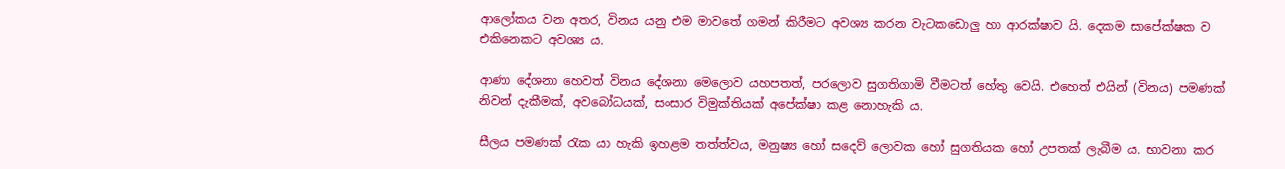ආලෝකය වන අතර, විනය යනු එම මාවතේ ගමන් කිරීමට අවශ්‍ය කරන වැටකඩොලු හා ආරක්ෂාව යි. දෙකම සාපේක්ෂක ව එකිනෙකට අවශ්‍ය ය.

ආණා දේශනා හෙවත් විනය දේශනා මෙලොව යහපතත්, පරලොව සුගතිගාමි වීමටත් හේතු වෙයි. එහෙත් එයින් (විනය) පමණක් නිවන් දැකීමක්, අවබෝධයක්, සංසාර විමුක්තියක් අපේක්ෂා කළ නොහැකි ය.

සීලය පමණක් රැක යා හැකි ඉහළම තත්ත්වය, මනුෂ්‍ය හෝ සදෙව් ලොවක හෝ සුගතියක හෝ උපතක් ලැබීම ය. භාවනා කර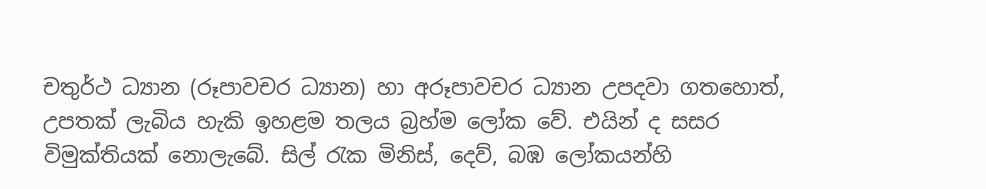චතුර්ථ ධ්‍යාන (රූපාවචර ධ්‍යාන) හා අරූපාවචර ධ්‍යාන උපදවා ගතහොත්, උපතක් ලැබිය හැකි ඉහළම තලය බ්‍රහ්ම ලෝක වේ. එයින් ද සසර විමුක්තියක් නොලැබේ. සිල් රැක මිනිස්, දෙව්, බඹ ලෝකයන්හි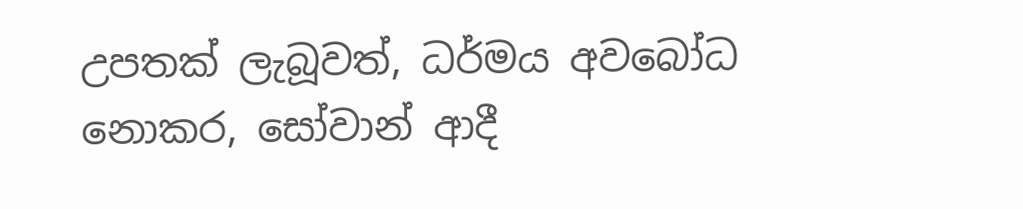උපතක් ලැබූවත්, ධර්මය අවබෝධ නොකර, සෝවාන් ආදී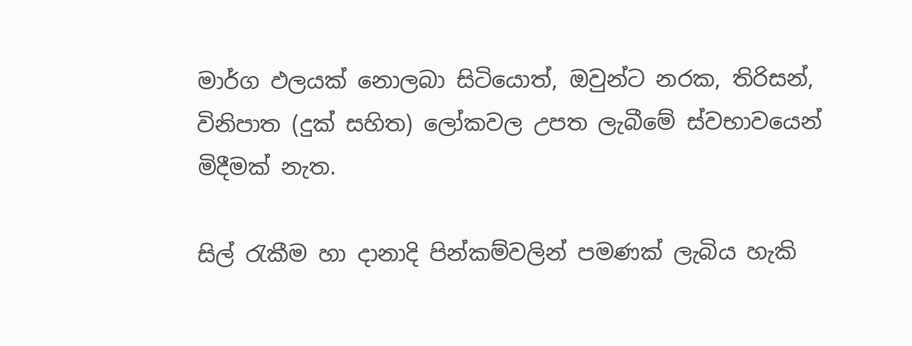මාර්ග ඵලයක් නොලබා සිටියොත්, ඔවුන්ට නරක, තිරිසන්, විනිපාත (දුක් සහිත) ලෝකවල උපත ලැබීමේ ස්වභාවයෙන් මිදීමක් නැත.

සිල් රැකීම හා දානාදි පින්කම්වලින් පමණක් ලැබිය හැකි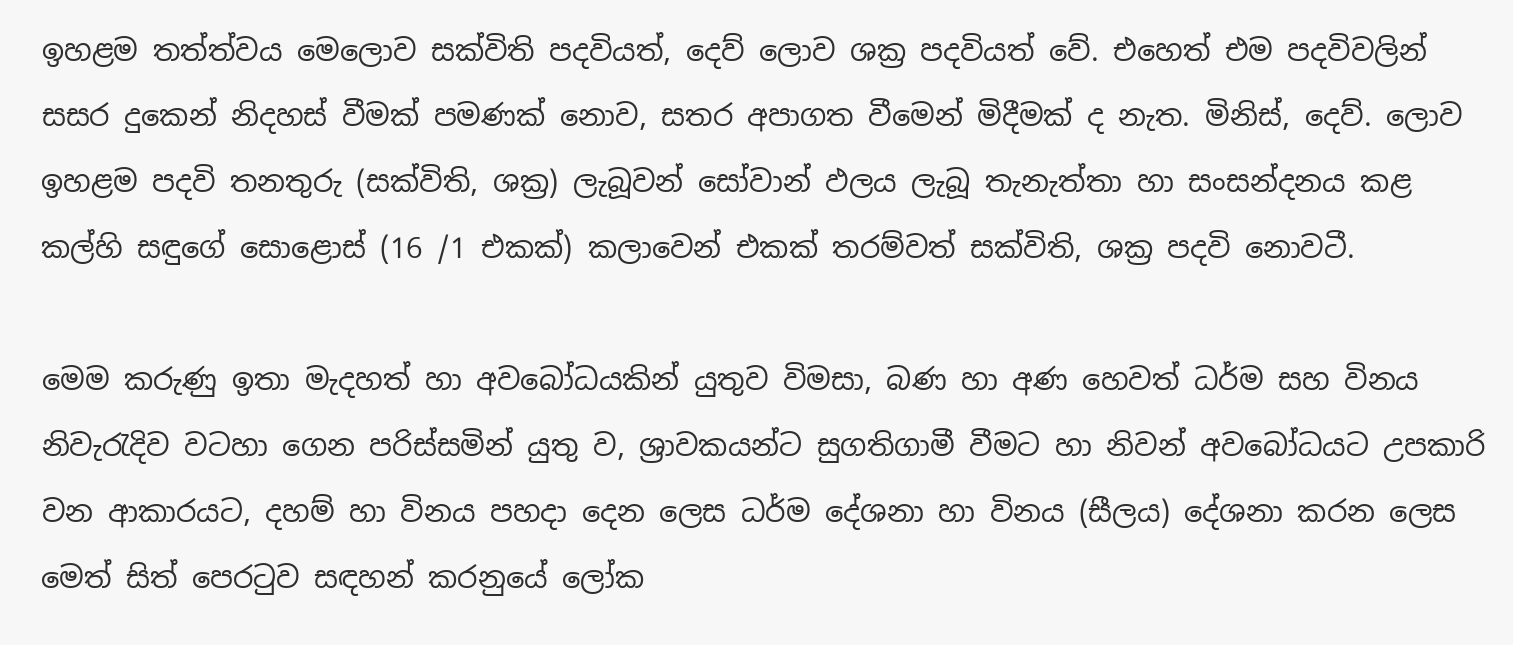ඉහළම තත්ත්වය මෙලොව සක්විති පදවියත්, දෙව් ලොව ශක්‍ර පදවියත් වේ. එහෙත් එම පදවිවලින් සසර දුකෙන් නිදහස් වීමක් පමණක් නොව, සතර අපාගත වීමෙන් මිදීමක් ද නැත. මිනිස්, දෙව්. ලොව ඉහළම පදවි තනතුරු (සක්විති, ශක්‍ර) ලැබූවන් සෝවාන් ඵලය ලැබූ තැනැත්තා හා සංසන්දනය කළ කල්හි සඳුගේ සොළොස් (16 /1 එකක්) කලාවෙන් එකක් තරම්වත් සක්විති, ශක්‍ර පදවි නොවටී.

මෙම කරුණු ඉතා මැදහත් හා අවබෝධයකින් යුතුව විමසා, බණ හා අණ හෙවත් ධර්ම සහ විනය නිවැරැදිව වටහා ගෙන පරිස්සමින් යුතු ව, ශ්‍රාවකයන්ට සුගතිගාමී වීමට හා නිවන් අවබෝධයට උපකාරි වන ආකාරයට, දහම් හා විනය පහදා දෙන ලෙස ධර්ම දේශනා හා විනය (සීලය) දේශනා කරන ලෙස මෙත් සිත් පෙරටුව සඳහන් කරනුයේ ලෝක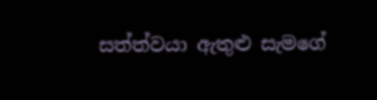සත්ත්වයා ඇතුළු සැමගේ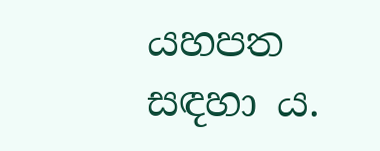යහපත සඳහා ය.